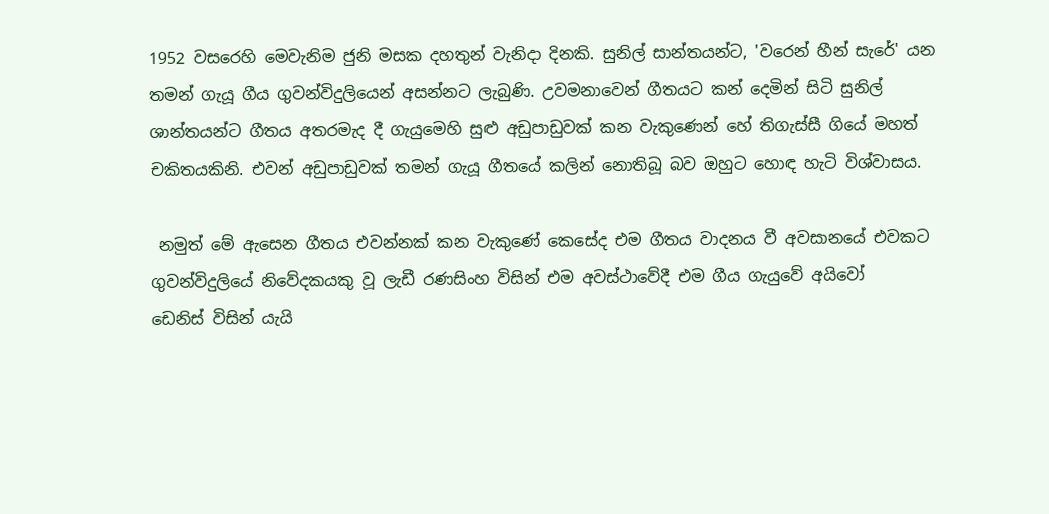1952 වසරෙහි මෙවැනිම ජුනි මසක දහතුන් වැනිදා දිනකි. සුනිල් සාන්තයන්ට, 'වරෙන් හීන් සැරේ' යන තමන් ගැයූ ගීය ගුවන්විදුලියෙන් අසන්නට ලැබුණි. උවමනාවෙන් ගීතයට කන් දෙමින් සිටි සුනිල් ශාන්තයන්ට ගීතය අතරමැද දී ගැයුමෙහි සුළු අඩුපාඩුවක් කන වැකුණෙන් හේ තිගැස්සී ගියේ මහත්
චකිතයකිනි. එවන් අඩුපාඩුවක් තමන් ගැයූ ගීතයේ කලින් නොතිබූ බව ඔහුට හොඳ හැටි විශ්වාසය.

 නමුත් මේ ඇසෙන ගීතය එවන්නක් කන වැකුණේ කෙසේද එම ගීතය වාදනය වී අවසානයේ එවකට ගුවන්විදුලියේ නිවේදකයකු වූ ලැඩී රණසිංහ විසින් එම අවස්ථාවේදී එම ගීය ගැයුවේ අයිවෝ
ඩෙනිස් විසින් යැයි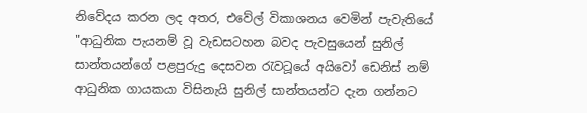නිවේදය කරන ලද අතර, එවේල් විකාශනය වෙමින් පැවැතියේ "ආධුනික පැයනම් වූ වැඩසටහන බවද පැවසුයෙන් සුනිල් සාන්තයන්ගේ පළපුරුදු දෙසවන රැවටූයේ අයිවෝ ඩෙනිස් නම් ආධුනික ගායකයා විසිනැයි සුනිල් සාන්තයන්ට දැන ගන්නට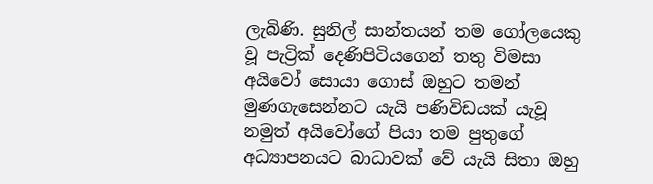ලැබිණි. සුනිල් සාන්තයන් තම ගෝලයෙකු වූ පැට්‍රික් දෙණිපිටියගෙන් තතු විමසා අයිවෝ සොයා ගොස් ඔහුට තමන් මුණගැසෙන්නට යැයි පණිවිඩයක් යැවූ නමුත් අයිවෝගේ පියා තම පුතුගේ අධ්‍යාපනයට බාධාවක් වේ යැයි සිතා ඔහු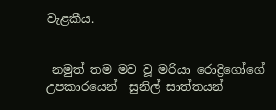වැළකීය.


 නමුත් තම මව වූ මරියා රොද්‍රිගෝගේ උපකාරයෙන්  සුනිල් සාත්තයන්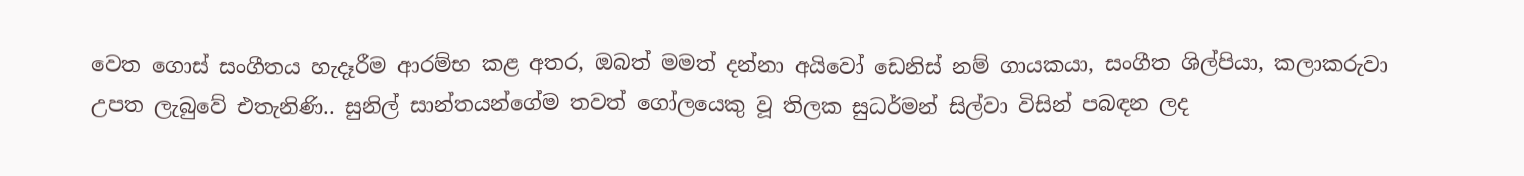වෙත ගොස් සංගීතය හැදෑරීම ආරම්භ කළ අතර, ඔබත් මමත් දන්නා අයිවෝ ඩෙනිස් නම් ගායකයා, සංගීත ශිල්පියා, කලාකරුවා උපත ලැබුවේ එතැනිණි.. සුනිල් සාන්තයන්ගේම තවත් ගෝලයෙකු වූ තිලක සුධර්මන් සිල්වා විසින් පබඳන ලද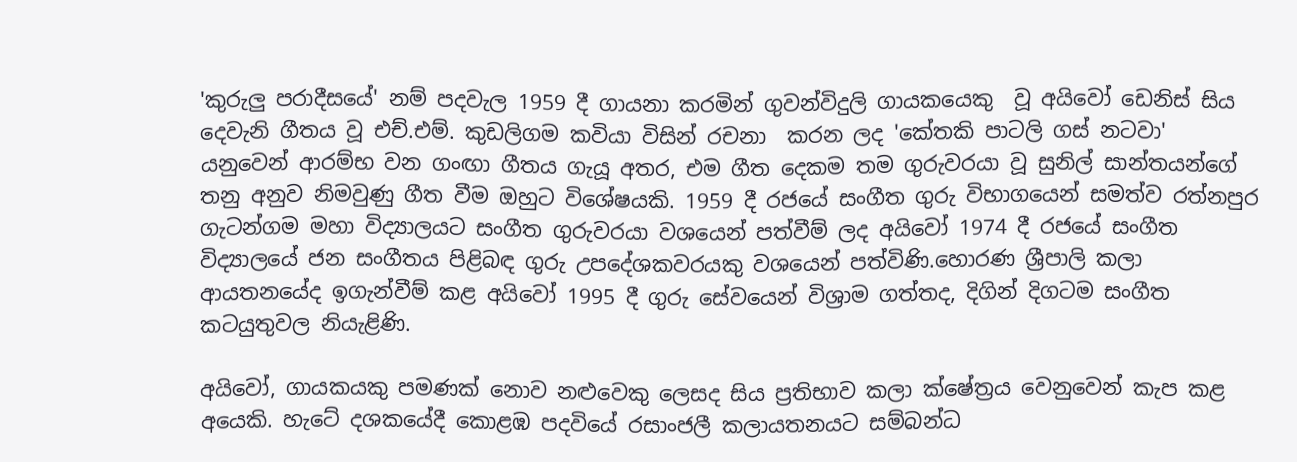'කුරුලු පරාදීසයේ' නම් පදවැල 1959 දී ගායනා කරමින් ගුවන්විදුලි ගායකයෙකු  වූ අයිවෝ ඩෙනිස් සිය දෙවැනි ගීතය වූ එච්.එම්. කුඩලිගම කවියා විසින් රචනා  කරන ලද 'කේතකි පාටලි ගස් නටවා' යනුවෙන් ආරම්භ වන ගංඟා ගීතය ගැයූ අතර, එම ගීත දෙකම තම ගුරුවරයා වූ සුනිල් සාන්තයන්ගේ තනු අනුව නිමවුණු ගීත වීම ඔහුට විශේෂයකි. 1959 දී රජයේ සංගීත ගුරු විභාගයෙන් සමත්ව රත්නපුර ගැටන්ගම මහා විද්‍යාලයට සංගීත ගුරුවරයා වශයෙන් පත්වීම් ලද අයිවෝ 1974 දී රජයේ සංගීත විද්‍යාලයේ ජන සංගීතය පිළිබඳ ගුරු උපදේශකවරයකු වශයෙන් පත්විණි.හොරණ ශ්‍රීපාලි කලා ආයතනයේද ඉගැන්වීම් කළ අයිවෝ 1995 දී ගුරු සේවයෙන් විශ්‍රාම ගත්තද, දිගින් දිගටම සංගීත කටයුතුවල නියැළිණි.

අයිවෝ, ගායකයකු පමණක් නොව නළුවෙකු ලෙසද සිය ප්‍රතිභාව කලා ක්ෂේත්‍රය වෙනුවෙන් කැප කළ අයෙකි. හැටේ දශකයේදී කොළඹ පදවියේ රසාංජලී කලායතනයට සම්බන්ධ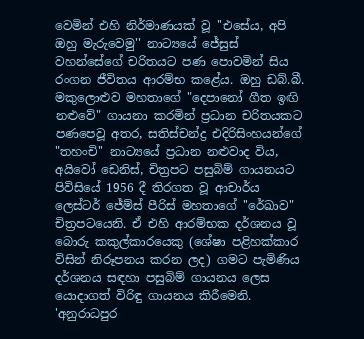වෙමින් එහි නිර්මාණයක් වූ ''එසේය, අපි ඔහු මැරුවෙමු'' නාට්‍යයේ ජේසුස් වහන්සේගේ චරිතයට පණ පොවමින් සිය රංගන ජීවිතය ආරම්භ කළේය. ඔහු ඩබ්.බී. මකුලොළුව මහතාගේ "දෙපානෝ ගීත ඉඟි නළුවේ" ගායනා කරමින් ප්‍රධාන චරිතයකට පණපෙවූ අතර, සතිස්චන්ද්‍ර එදිරිසිංහයන්ගේ "තහංචි'' නාට්‍යයේ ප්‍රධාන නළුවාද විය, අයිවෝ ඩෙනිස්, චිත්‍රපට පසුබිම් ගායනයට පිවිසියේ 1956 දී තිරගත වූ ආචාර්ය ලෙස්ටර් ජේම්ස් පීරිස් මහතාගේ ''රේඛාව" චිත්‍රපටයෙනි. ඒ එහි ආරම්භක දර්ශනය වූ බොරු කකුල්කාරයෙකු (ශේෂා පළිහක්කාර විසින් නිරූපනය කරන ලද) ගමට පැමිණිය දර්ශනය සඳහා පසුබිම් ගායනය ලෙස යොදාගත් විරිඳු ගායනය කිරීමෙනි. 'අනුරාධපුර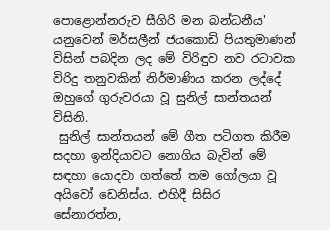පොළොන්නරුව සීගිරි මන බන්ධනීය' යනුවෙන් මර්සලීන් ජයකොඩි පියතුමාණන් විසින් පබදින ලද මේ විරිඳුව නව රටාවක විරිදු තනුවකින් නිර්මාණිය කරන ලද්දේ ඔහුගේ ගුරුවරයා වූ සුනිල් සාන්තයන් විසිනි.
 සුනිල් සාන්තයන් මේ ගීත පටිගත කිරීම සදහා ඉන්දියාවට නොගිය බැවින් මේ සඳහා යොදවා ගත්තේ තම ගෝලයා වූ අයිවෝ ඩෙනිස්ය. එහිදී සිසිර  සේනාරත්න,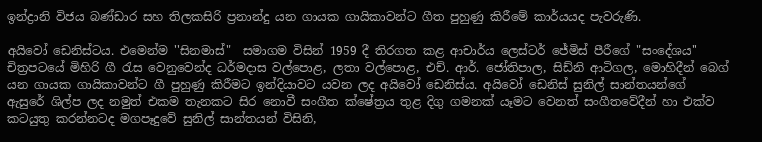ඉන්ද්‍රානි විජය බණ්ඩාර සහ තිලකසිරි ප්‍රනාන්දු යන ගායක ගායිකාවන්ට ගීත පුහුණු කිරීමේ කාර්යයද පැවරුණි.

අයිවෝ ඩෙනිස්ටය. එමෙන්ම ''සිනමාස්"  සමාගම විසින් 1959 දී තිරගත කළ ආචාර්ය ලෙස්ටර් ජේමිස් පීරීගේ "සංදේශය'' චිත්‍රපටයේ මිහිරි ගී රැස වෙනුවෙන්ද ධර්මදාස වල්පොළ, ලතා වල්පොළ, එච්. ආර්. ජෝතිපාල, සිඩ්නි ආටිගල, මොහිදීන් බෙග් යන ගායක ගායිකාවන්ට ගී පුහුණු කිරීමට ඉන්දියාවට යවන ලද අයිවෝ ඩෙනිස්ය. අයිවෝ ඩෙනිස් සුනිල් සාන්තයන්ගේ  ඇසුරේ ශිල්ප ලද නමුත් එකම තැනකට සිර නොවී සංගීත ක්ෂේත්‍රය තුළ දිගු ගමනක් යෑමට වෙනත් සංගීතවේදීන් හා එක්ව කටයුතු කරන්නටද මගපෑදුවේ සුනිල් සාන්තයන් විසිනි,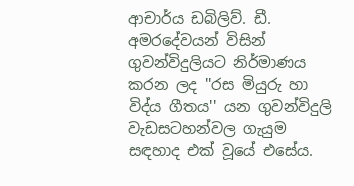ආචාර්ය ඩබිලිව්. ඩී. අමරදේවයන් විසින් ගුවන්විදුලියට නිර්මාණය කරන ලද ''රස මියුරු හා විද්ය ගීතය'' යන ගුවන්විදුලි වැඩසටහන්වල ගැයුම සඳහාද එක් වූයේ එසේය.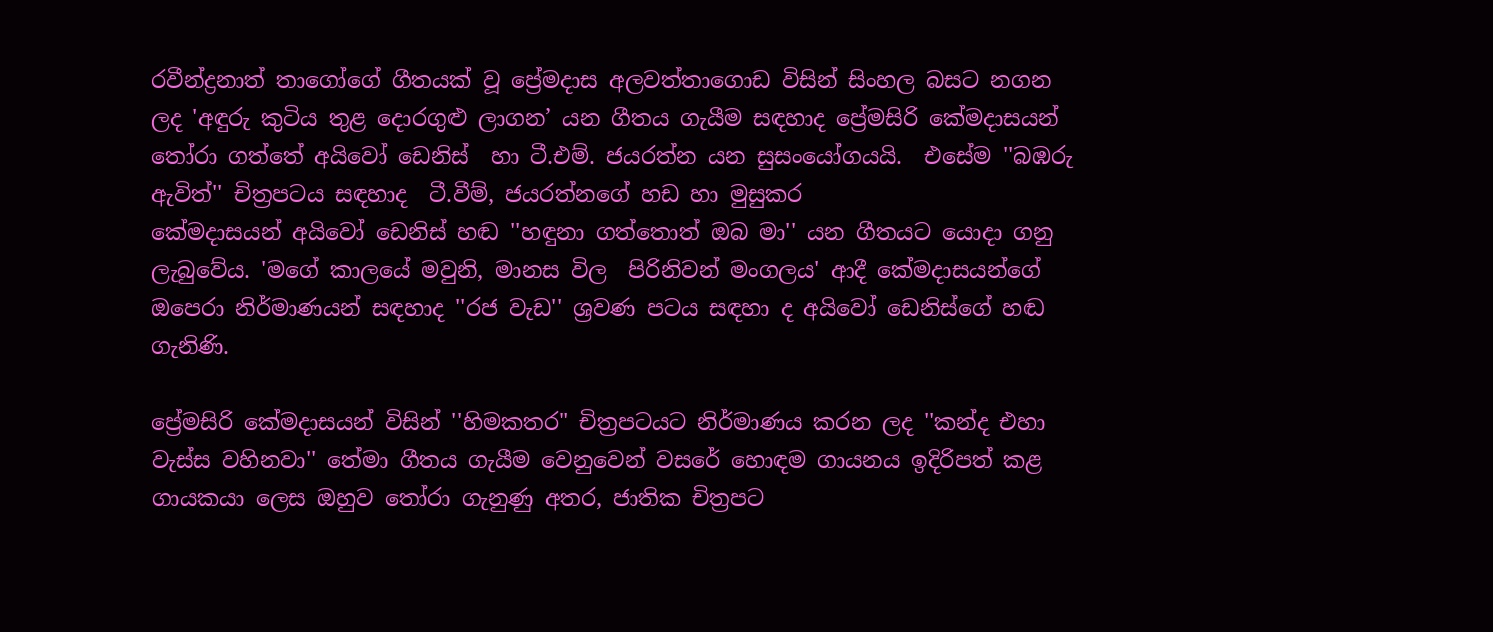රවීන්ද්‍රනාත් තාගෝගේ ගීතයක් වූ ප්‍රේමදාස අලවත්තාගොඩ විසින් සිංහල බසට නගන  ලද 'අඳුරු කුටිය තුළ දොරගුළු ලාගන’ යන ගීතය ගැයීම සඳහාද ප්‍රේමසිරි කේමදාසයන් තෝරා ගත්තේ අයිවෝ ඩෙනිස්  හා ටී.එම්. ජයරත්න යන සුසංයෝගයයි.  එසේම ''බඹරු ඇවිත්'' චිත්‍රපටය සඳහාද  ටී.වීම්, ජයරත්නගේ හඩ හා මුසුකර
කේමදාසයන් අයිවෝ ඩෙනිස් හඬ ''හඳුනා ගත්තොත් ඔබ මා'' යන ගීතයට යොදා ගනු ලැබුවේය. 'මගේ කාලයේ මවුනි, මානස විල  පිරිනිවන් මංගලය' ආදී කේමදාසයන්ගේ ඔපෙරා නිර්මාණයන් සඳහාද ''රජ වැඩ'' ශ්‍රවණ පටය සඳහා ද අයිවෝ ඩෙනිස්ගේ හඬ  ගැනිණි.

ප්‍රේමසිරි කේමදාසයන් විසින් ''හිමකතර" චිත්‍රපටයට නිර්මාණය කරන ලද ''කන්ද එහා වැස්ස වහිනවා'' තේමා ගීතය ගැයීම වෙනුවෙන් වසරේ හොඳම ගායනය ඉදිරිපත් කළ ගායකයා ලෙස ඔහුව තෝරා ගැනුණු අතර, ජාතික චිත්‍රපට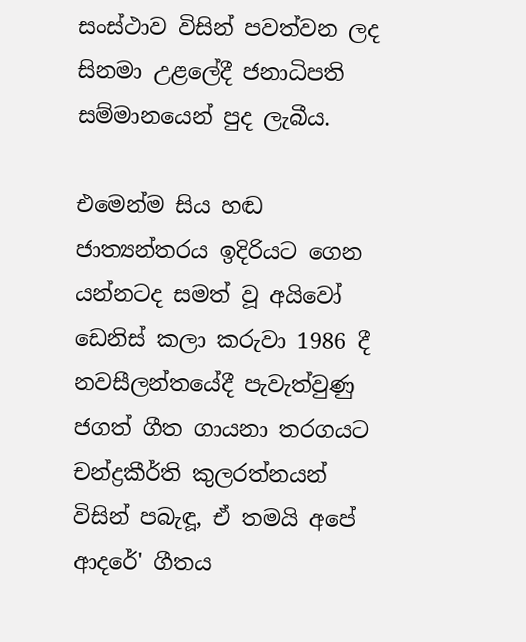සංස්ථාව විසින් පවත්වන ලද සිනමා උළලේදී ජනාධිපති සම්මානයෙන් පුද ලැබීය.

එමෙන්ම සිය හඬ ජාත්‍යන්තරය ඉදිරියට ගෙන යන්නටද සමත් වූ අයිවෝ ඩෙනිස් කලා කරුවා 1986 දී නවසීලන්තයේදී පැවැත්වුණු ජගත් ගීත ගායනා තරගයට චන්ද්‍රකීර්ති කුලරත්නයන් විසින් පබැඳූ, ඒ තමයි අපේ ආදරේ' ගීතය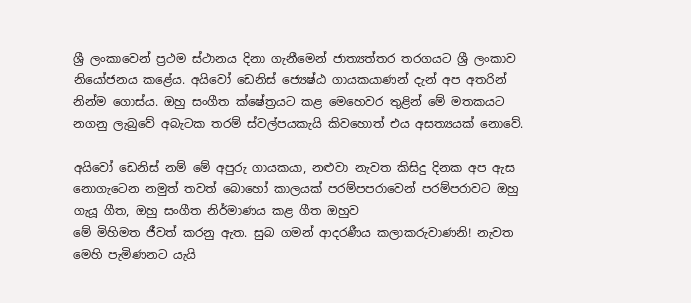ශ්‍රී ලංකාවෙන් ප්‍රථම ස්ථානය දිනා ගැනීමෙන් ජාත්‍යත්තර තරගයට ශ්‍රී ලංකාව නියෝජනය කළේය. අයිවෝ ඩෙනිස් ජ්‍යෙෂ්ඨ ගායකයාණන් දැන් අප අතරින් නින්ම ගොස්ය. ඔහු සංගීත ක්ෂේත්‍රයට කළ මෙහෙවර තුළින් මේ මතකයට නගනු ලැබුවේ අබැටක තරම් ස්වල්පයකැයි කිවහොත් එය අසත්‍යයක් නොවේ.

අයිවෝ ඩෙනිස් නම් මේ අපුරු ගායකයා, නළුවා නැවත කිසිදු දිනක අප ඇස නොගැටෙන නමුත් තවත් බොහෝ කාලයක් පරම්පපරාවෙන් පරම්පරාවට ඔහු ගැයූ ගීත, ඔහු සංගීත නිර්මාණය කළ ගීත ඔහුව
මේ මිහිමත ජීවත් කරනු ඇත. සුබ ගමන් ආදරණීය කලාකරුවාණනි! නැවත මෙහි පැමිණනට යැයි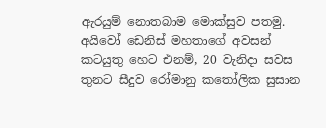ඇරයුම් නොතබාම මොක්සුව පතමු.
අයිවෝ ඩෙනිස් මහතාගේ අවසන් කටයුතු හෙට එනම්, 20 වැනිදා සවස තුනට සීදුව රෝමානු කතෝලික සුසාන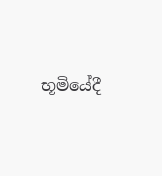භූමියේදී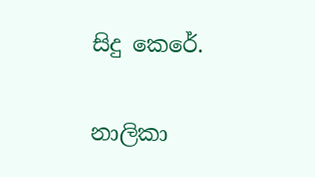සිදු කෙරේ.

නාලිකා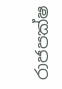රාජපක්ෂ